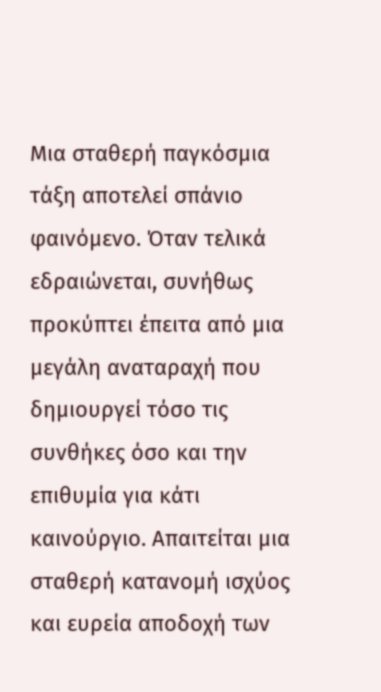Μια σταθερή παγκόσμια τάξη αποτελεί σπάνιο φαινόμενο. Όταν τελικά εδραιώνεται, συνήθως προκύπτει έπειτα από μια μεγάλη αναταραχή που δημιουργεί τόσο τις συνθήκες όσο και την επιθυμία για κάτι καινούργιο. Απαιτείται μια σταθερή κατανομή ισχύος και ευρεία αποδοχή των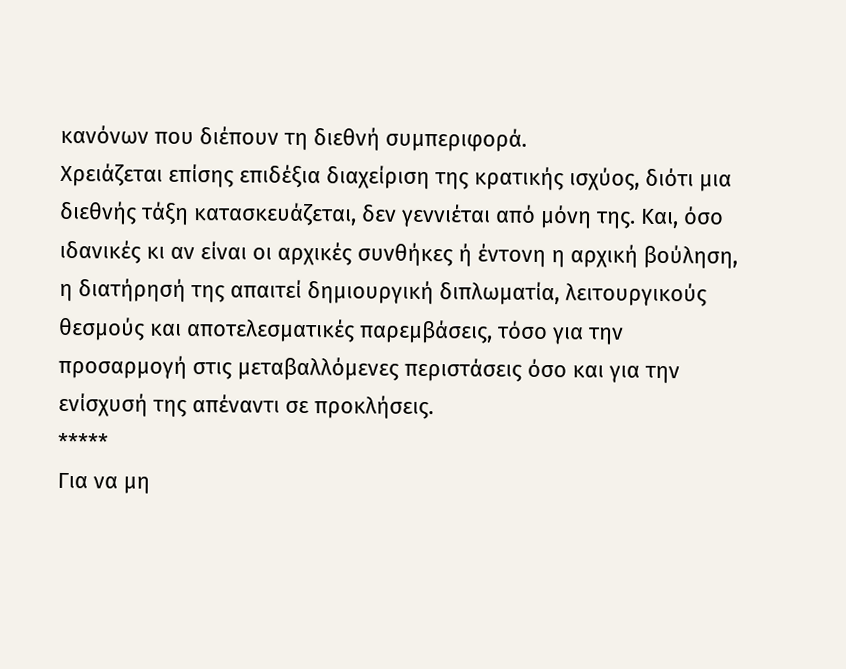κανόνων που διέπουν τη διεθνή συμπεριφορά.
Χρειάζεται επίσης επιδέξια διαχείριση της κρατικής ισχύος, διότι μια διεθνής τάξη κατασκευάζεται, δεν γεννιέται από μόνη της. Και, όσο ιδανικές κι αν είναι οι αρχικές συνθήκες ή έντονη η αρχική βούληση, η διατήρησή της απαιτεί δημιουργική διπλωματία, λειτουργικούς θεσμούς και αποτελεσματικές παρεμβάσεις, τόσο για την προσαρμογή στις μεταβαλλόμενες περιστάσεις όσο και για την ενίσχυσή της απέναντι σε προκλήσεις.
*****
Για να μη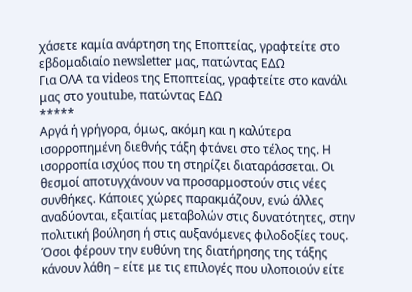χάσετε καμία ανάρτηση της Εποπτείας, γραφτείτε στο εβδομαδιαίο newsletter μας, πατώντας ΕΔΩ
Για ΟΛΑ τα videos της Εποπτείας, γραφτείτε στο κανάλι μας στο youtube, πατώντας ΕΔΩ
*****
Αργά ή γρήγορα, όμως, ακόμη και η καλύτερα ισορροπημένη διεθνής τάξη φτάνει στο τέλος της. Η ισορροπία ισχύος που τη στηρίζει διαταράσσεται. Οι θεσμοί αποτυγχάνουν να προσαρμοστούν στις νέες συνθήκες. Κάποιες χώρες παρακμάζουν, ενώ άλλες αναδύονται, εξαιτίας μεταβολών στις δυνατότητες, στην πολιτική βούληση ή στις αυξανόμενες φιλοδοξίες τους. Όσοι φέρουν την ευθύνη της διατήρησης της τάξης κάνουν λάθη – είτε με τις επιλογές που υλοποιούν είτε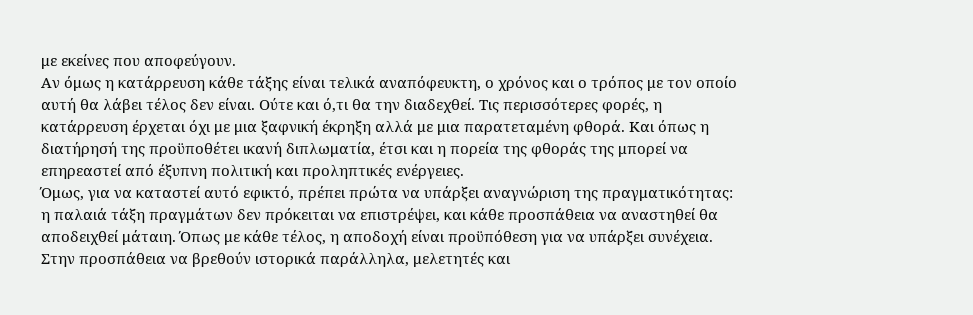με εκείνες που αποφεύγουν.
Αν όμως η κατάρρευση κάθε τάξης είναι τελικά αναπόφευκτη, ο χρόνος και ο τρόπος με τον οποίο αυτή θα λάβει τέλος δεν είναι. Ούτε και ό,τι θα την διαδεχθεί. Τις περισσότερες φορές, η κατάρρευση έρχεται όχι με μια ξαφνική έκρηξη αλλά με μια παρατεταμένη φθορά. Και όπως η διατήρησή της προϋποθέτει ικανή διπλωματία, έτσι και η πορεία της φθοράς της μπορεί να επηρεαστεί από έξυπνη πολιτική και προληπτικές ενέργειες.
Όμως, για να καταστεί αυτό εφικτό, πρέπει πρώτα να υπάρξει αναγνώριση της πραγματικότητας: η παλαιά τάξη πραγμάτων δεν πρόκειται να επιστρέψει, και κάθε προσπάθεια να αναστηθεί θα αποδειχθεί μάταιη. Όπως με κάθε τέλος, η αποδοχή είναι προϋπόθεση για να υπάρξει συνέχεια.
Στην προσπάθεια να βρεθούν ιστορικά παράλληλα, μελετητές και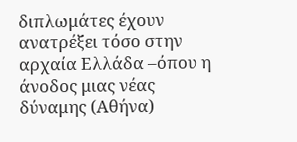διπλωμάτες έχουν ανατρέξει τόσο στην αρχαία Ελλάδα –όπου η άνοδος μιας νέας δύναμης (Αθήνα)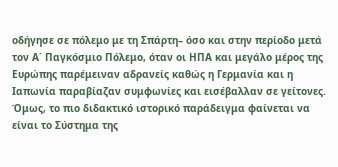οδήγησε σε πόλεμο με τη Σπάρτη– όσο και στην περίοδο μετά τον Α΄ Παγκόσμιο Πόλεμο, όταν οι ΗΠΑ και μεγάλο μέρος της Ευρώπης παρέμειναν αδρανείς καθώς η Γερμανία και η Ιαπωνία παραβίαζαν συμφωνίες και εισέβαλλαν σε γείτονες.
Όμως, το πιο διδακτικό ιστορικό παράδειγμα φαίνεται να είναι το Σύστημα της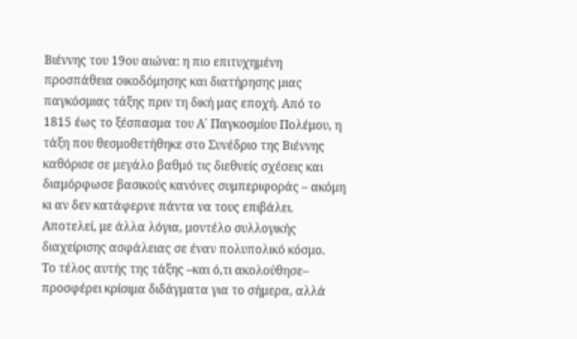Βιέννης του 19ου αιώνα: η πιο επιτυχημένη προσπάθεια οικοδόμησης και διατήρησης μιας παγκόσμιας τάξης πριν τη δική μας εποχή. Από το 1815 έως το ξέσπασμα του Α΄ Παγκοσμίου Πολέμου, η τάξη που θεσμοθετήθηκε στο Συνέδριο της Βιέννης καθόρισε σε μεγάλο βαθμό τις διεθνείς σχέσεις και διαμόρφωσε βασικούς κανόνες συμπεριφοράς – ακόμη κι αν δεν κατάφερνε πάντα να τους επιβάλει. Αποτελεί, με άλλα λόγια, μοντέλο συλλογικής διαχείρισης ασφάλειας σε έναν πολυπολικό κόσμο.
Το τέλος αυτής της τάξης –και ό,τι ακολούθησε– προσφέρει κρίσιμα διδάγματα για το σήμερα, αλλά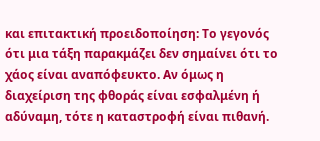και επιτακτική προειδοποίηση: Το γεγονός ότι μια τάξη παρακμάζει δεν σημαίνει ότι το χάος είναι αναπόφευκτο. Αν όμως η διαχείριση της φθοράς είναι εσφαλμένη ή αδύναμη, τότε η καταστροφή είναι πιθανή.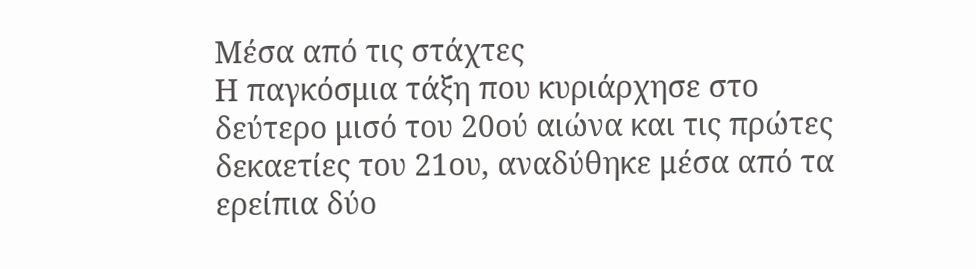Μέσα από τις στάχτες
Η παγκόσμια τάξη που κυριάρχησε στο δεύτερο μισό του 20ού αιώνα και τις πρώτες δεκαετίες του 21ου, αναδύθηκε μέσα από τα ερείπια δύο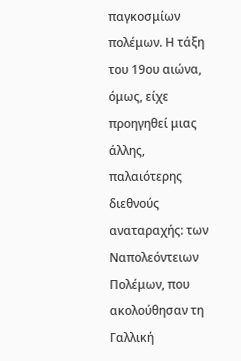παγκοσμίων πολέμων. Η τάξη του 19ου αιώνα, όμως, είχε προηγηθεί μιας άλλης, παλαιότερης διεθνούς αναταραχής: των Ναπολεόντειων Πολέμων, που ακολούθησαν τη Γαλλική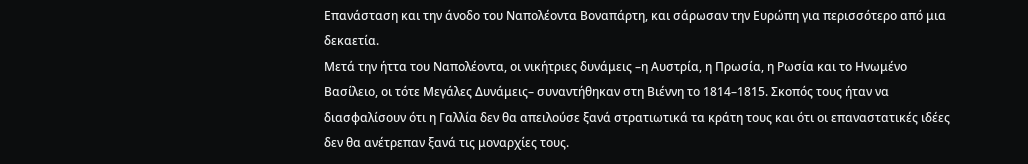Επανάσταση και την άνοδο του Ναπολέοντα Βοναπάρτη, και σάρωσαν την Ευρώπη για περισσότερο από μια δεκαετία.
Μετά την ήττα του Ναπολέοντα, οι νικήτριες δυνάμεις –η Αυστρία, η Πρωσία, η Ρωσία και το Ηνωμένο Βασίλειο, οι τότε Μεγάλες Δυνάμεις– συναντήθηκαν στη Βιέννη το 1814–1815. Σκοπός τους ήταν να διασφαλίσουν ότι η Γαλλία δεν θα απειλούσε ξανά στρατιωτικά τα κράτη τους και ότι οι επαναστατικές ιδέες δεν θα ανέτρεπαν ξανά τις μοναρχίες τους.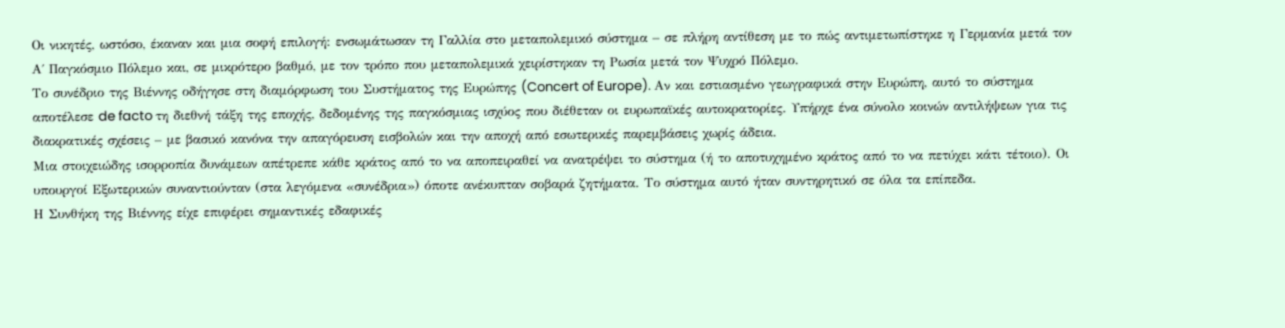Οι νικητές, ωστόσο, έκαναν και μια σοφή επιλογή: ενσωμάτωσαν τη Γαλλία στο μεταπολεμικό σύστημα – σε πλήρη αντίθεση με το πώς αντιμετωπίστηκε η Γερμανία μετά τον Α΄ Παγκόσμιο Πόλεμο και, σε μικρότερο βαθμό, με τον τρόπο που μεταπολεμικά χειρίστηκαν τη Ρωσία μετά τον Ψυχρό Πόλεμο.
Το συνέδριο της Βιέννης οδήγησε στη διαμόρφωση του Συστήματος της Ευρώπης (Concert of Europe). Αν και εστιασμένο γεωγραφικά στην Ευρώπη, αυτό το σύστημα αποτέλεσε de facto τη διεθνή τάξη της εποχής, δεδομένης της παγκόσμιας ισχύος που διέθεταν οι ευρωπαϊκές αυτοκρατορίες. Υπήρχε ένα σύνολο κοινών αντιλήψεων για τις διακρατικές σχέσεις – με βασικό κανόνα την απαγόρευση εισβολών και την αποχή από εσωτερικές παρεμβάσεις χωρίς άδεια.
Μια στοιχειώδης ισορροπία δυνάμεων απέτρεπε κάθε κράτος από το να αποπειραθεί να ανατρέψει το σύστημα (ή το αποτυχημένο κράτος από το να πετύχει κάτι τέτοιο). Οι υπουργοί Εξωτερικών συναντιούνταν (στα λεγόμενα «συνέδρια») όποτε ανέκυπταν σοβαρά ζητήματα. Το σύστημα αυτό ήταν συντηρητικό σε όλα τα επίπεδα.
Η Συνθήκη της Βιέννης είχε επιφέρει σημαντικές εδαφικές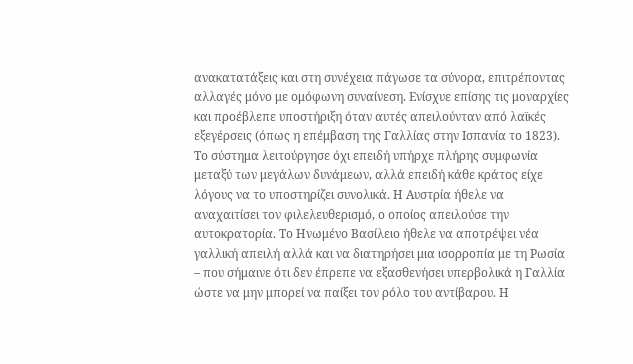ανακατατάξεις και στη συνέχεια πάγωσε τα σύνορα, επιτρέποντας αλλαγές μόνο με ομόφωνη συναίνεση. Ενίσχυε επίσης τις μοναρχίες και προέβλεπε υποστήριξη όταν αυτές απειλούνταν από λαϊκές εξεγέρσεις (όπως η επέμβαση της Γαλλίας στην Ισπανία το 1823).
Το σύστημα λειτούργησε όχι επειδή υπήρχε πλήρης συμφωνία μεταξύ των μεγάλων δυνάμεων, αλλά επειδή κάθε κράτος είχε λόγους να το υποστηρίζει συνολικά. Η Αυστρία ήθελε να αναχαιτίσει τον φιλελευθερισμό, ο οποίος απειλούσε την αυτοκρατορία. Το Ηνωμένο Βασίλειο ήθελε να αποτρέψει νέα γαλλική απειλή αλλά και να διατηρήσει μια ισορροπία με τη Ρωσία – που σήμαινε ότι δεν έπρεπε να εξασθενήσει υπερβολικά η Γαλλία ώστε να μην μπορεί να παίξει τον ρόλο του αντίβαρου. Η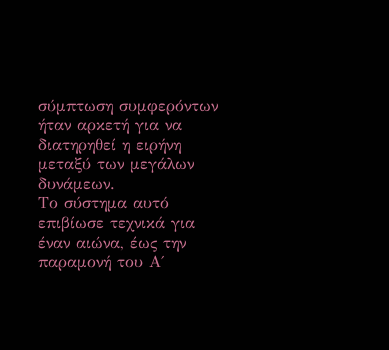σύμπτωση συμφερόντων ήταν αρκετή για να διατηρηθεί η ειρήνη μεταξύ των μεγάλων δυνάμεων.
Το σύστημα αυτό επιβίωσε τεχνικά για έναν αιώνα, έως την παραμονή του Α΄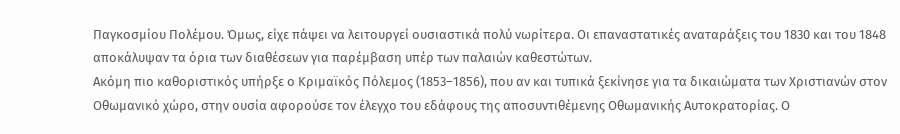Παγκοσμίου Πολέμου. Όμως, είχε πάψει να λειτουργεί ουσιαστικά πολύ νωρίτερα. Οι επαναστατικές αναταράξεις του 1830 και του 1848 αποκάλυψαν τα όρια των διαθέσεων για παρέμβαση υπέρ των παλαιών καθεστώτων.
Ακόμη πιο καθοριστικός υπήρξε ο Κριμαϊκός Πόλεμος (1853–1856), που αν και τυπικά ξεκίνησε για τα δικαιώματα των Χριστιανών στον Οθωμανικό χώρο, στην ουσία αφορούσε τον έλεγχο του εδάφους της αποσυντιθέμενης Οθωμανικής Αυτοκρατορίας. Ο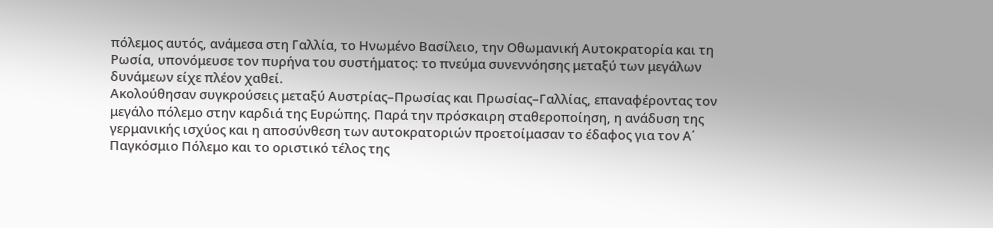πόλεμος αυτός, ανάμεσα στη Γαλλία, το Ηνωμένο Βασίλειο, την Οθωμανική Αυτοκρατορία και τη Ρωσία, υπονόμευσε τον πυρήνα του συστήματος: το πνεύμα συνεννόησης μεταξύ των μεγάλων δυνάμεων είχε πλέον χαθεί.
Ακολούθησαν συγκρούσεις μεταξύ Αυστρίας–Πρωσίας και Πρωσίας–Γαλλίας, επαναφέροντας τον μεγάλο πόλεμο στην καρδιά της Ευρώπης. Παρά την πρόσκαιρη σταθεροποίηση, η ανάδυση της γερμανικής ισχύος και η αποσύνθεση των αυτοκρατοριών προετοίμασαν το έδαφος για τον Α΄ Παγκόσμιο Πόλεμο και το οριστικό τέλος της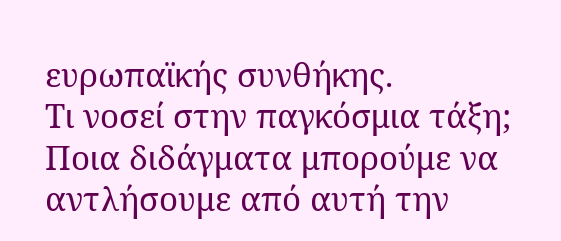ευρωπαϊκής συνθήκης.
Τι νοσεί στην παγκόσμια τάξη;
Ποια διδάγματα μπορούμε να αντλήσουμε από αυτή την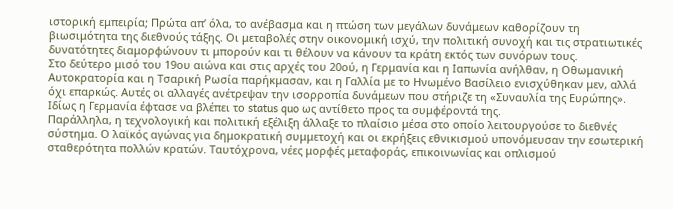ιστορική εμπειρία; Πρώτα απ’ όλα, το ανέβασμα και η πτώση των μεγάλων δυνάμεων καθορίζουν τη βιωσιμότητα της διεθνούς τάξης. Οι μεταβολές στην οικονομική ισχύ, την πολιτική συνοχή και τις στρατιωτικές δυνατότητες διαμορφώνουν τι μπορούν και τι θέλουν να κάνουν τα κράτη εκτός των συνόρων τους.
Στο δεύτερο μισό του 19ου αιώνα και στις αρχές του 20ού, η Γερμανία και η Ιαπωνία ανήλθαν, η Οθωμανική Αυτοκρατορία και η Τσαρική Ρωσία παρήκμασαν, και η Γαλλία με το Ηνωμένο Βασίλειο ενισχύθηκαν μεν, αλλά όχι επαρκώς. Αυτές οι αλλαγές ανέτρεψαν την ισορροπία δυνάμεων που στήριζε τη «Συναυλία της Ευρώπης». Ιδίως η Γερμανία έφτασε να βλέπει το status quo ως αντίθετο προς τα συμφέροντά της.
Παράλληλα, η τεχνολογική και πολιτική εξέλιξη άλλαξε το πλαίσιο μέσα στο οποίο λειτουργούσε το διεθνές σύστημα. Ο λαϊκός αγώνας για δημοκρατική συμμετοχή και οι εκρήξεις εθνικισμού υπονόμευσαν την εσωτερική σταθερότητα πολλών κρατών. Ταυτόχρονα, νέες μορφές μεταφοράς, επικοινωνίας και οπλισμού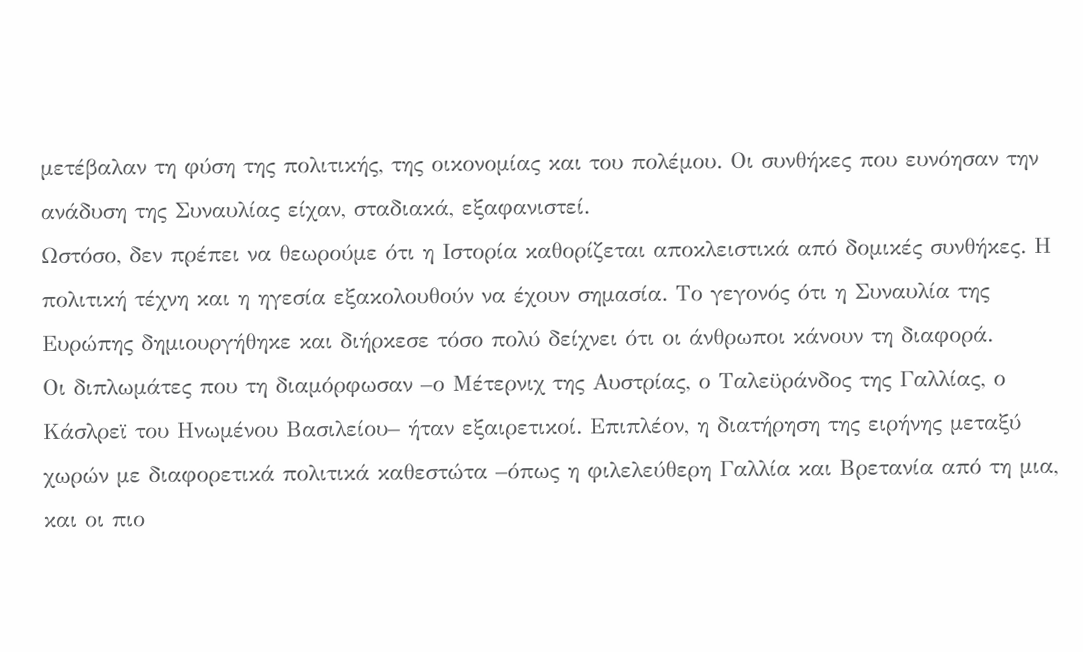μετέβαλαν τη φύση της πολιτικής, της οικονομίας και του πολέμου. Οι συνθήκες που ευνόησαν την ανάδυση της Συναυλίας είχαν, σταδιακά, εξαφανιστεί.
Ωστόσο, δεν πρέπει να θεωρούμε ότι η Ιστορία καθορίζεται αποκλειστικά από δομικές συνθήκες. Η πολιτική τέχνη και η ηγεσία εξακολουθούν να έχουν σημασία. Το γεγονός ότι η Συναυλία της Ευρώπης δημιουργήθηκε και διήρκεσε τόσο πολύ δείχνει ότι οι άνθρωποι κάνουν τη διαφορά.
Οι διπλωμάτες που τη διαμόρφωσαν –ο Μέτερνιχ της Αυστρίας, ο Ταλεϋράνδος της Γαλλίας, ο Κάσλρεϊ του Ηνωμένου Βασιλείου– ήταν εξαιρετικοί. Επιπλέον, η διατήρηση της ειρήνης μεταξύ χωρών με διαφορετικά πολιτικά καθεστώτα –όπως η φιλελεύθερη Γαλλία και Βρετανία από τη μια, και οι πιο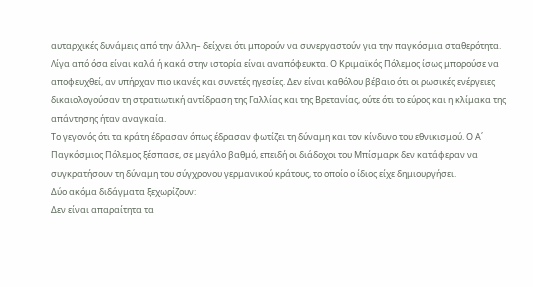αυταρχικές δυνάμεις από την άλλη– δείχνει ότι μπορούν να συνεργαστούν για την παγκόσμια σταθερότητα.
Λίγα από όσα είναι καλά ή κακά στην ιστορία είναι αναπόφευκτα. Ο Κριμαϊκός Πόλεμος ίσως μπορούσε να αποφευχθεί, αν υπήρχαν πιο ικανές και συνετές ηγεσίες. Δεν είναι καθόλου βέβαιο ότι οι ρωσικές ενέργειες δικαιολογούσαν τη στρατιωτική αντίδραση της Γαλλίας και της Βρετανίας, ούτε ότι το εύρος και η κλίμακα της απάντησης ήταν αναγκαία.
Το γεγονός ότι τα κράτη έδρασαν όπως έδρασαν φωτίζει τη δύναμη και τον κίνδυνο του εθνικισμού. Ο Α΄ Παγκόσμιος Πόλεμος ξέσπασε, σε μεγάλο βαθμό, επειδή οι διάδοχοι του Μπίσμαρκ δεν κατάφεραν να συγκρατήσουν τη δύναμη του σύγχρονου γερμανικού κράτους, το οποίο ο ίδιος είχε δημιουργήσει.
Δύο ακόμα διδάγματα ξεχωρίζουν:
Δεν είναι απαραίτητα τα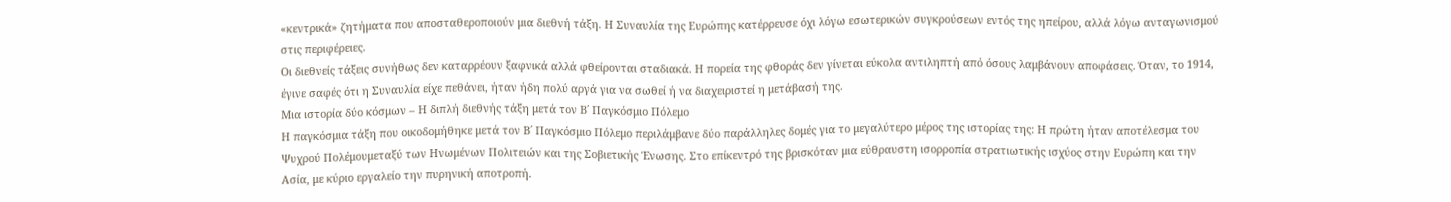«κεντρικά» ζητήματα που αποσταθεροποιούν μια διεθνή τάξη. Η Συναυλία της Ευρώπης κατέρρευσε όχι λόγω εσωτερικών συγκρούσεων εντός της ηπείρου, αλλά λόγω ανταγωνισμού στις περιφέρειες.
Οι διεθνείς τάξεις συνήθως δεν καταρρέουν ξαφνικά αλλά φθείρονται σταδιακά. Η πορεία της φθοράς δεν γίνεται εύκολα αντιληπτή από όσους λαμβάνουν αποφάσεις. Όταν, το 1914, έγινε σαφές ότι η Συναυλία είχε πεθάνει, ήταν ήδη πολύ αργά για να σωθεί ή να διαχειριστεί η μετάβασή της.
Μια ιστορία δύο κόσμων – Η διπλή διεθνής τάξη μετά τον Β΄ Παγκόσμιο Πόλεμο
Η παγκόσμια τάξη που οικοδομήθηκε μετά τον Β΄ Παγκόσμιο Πόλεμο περιλάμβανε δύο παράλληλες δομές για το μεγαλύτερο μέρος της ιστορίας της: Η πρώτη ήταν αποτέλεσμα του Ψυχρού Πολέμουμεταξύ των Ηνωμένων Πολιτειών και της Σοβιετικής Ένωσης. Στο επίκεντρό της βρισκόταν μια εύθραυστη ισορροπία στρατιωτικής ισχύος στην Ευρώπη και την Ασία, με κύριο εργαλείο την πυρηνική αποτροπή.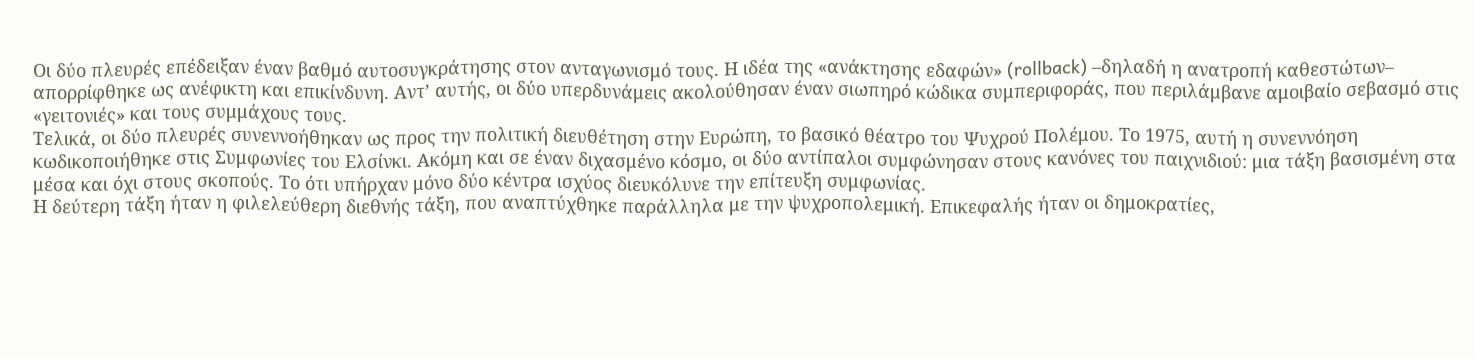Οι δύο πλευρές επέδειξαν έναν βαθμό αυτοσυγκράτησης στον ανταγωνισμό τους. Η ιδέα της «ανάκτησης εδαφών» (rollback) –δηλαδή η ανατροπή καθεστώτων– απορρίφθηκε ως ανέφικτη και επικίνδυνη. Αντ’ αυτής, οι δύο υπερδυνάμεις ακολούθησαν έναν σιωπηρό κώδικα συμπεριφοράς, που περιλάμβανε αμοιβαίο σεβασμό στις «γειτονιές» και τους συμμάχους τους.
Τελικά, οι δύο πλευρές συνεννοήθηκαν ως προς την πολιτική διευθέτηση στην Ευρώπη, το βασικό θέατρο του Ψυχρού Πολέμου. Το 1975, αυτή η συνεννόηση κωδικοποιήθηκε στις Συμφωνίες του Ελσίνκι. Ακόμη και σε έναν διχασμένο κόσμο, οι δύο αντίπαλοι συμφώνησαν στους κανόνες του παιχνιδιού: μια τάξη βασισμένη στα μέσα και όχι στους σκοπούς. Το ότι υπήρχαν μόνο δύο κέντρα ισχύος διευκόλυνε την επίτευξη συμφωνίας.
Η δεύτερη τάξη ήταν η φιλελεύθερη διεθνής τάξη, που αναπτύχθηκε παράλληλα με την ψυχροπολεμική. Επικεφαλής ήταν οι δημοκρατίες,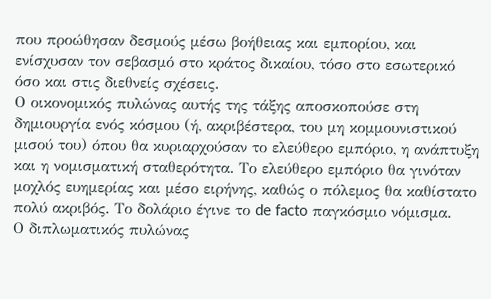που προώθησαν δεσμούς μέσω βοήθειας και εμπορίου, και ενίσχυσαν τον σεβασμό στο κράτος δικαίου, τόσο στο εσωτερικό όσο και στις διεθνείς σχέσεις.
Ο οικονομικός πυλώνας αυτής της τάξης αποσκοπούσε στη δημιουργία ενός κόσμου (ή, ακριβέστερα, του μη κομμουνιστικού μισού του) όπου θα κυριαρχούσαν το ελεύθερο εμπόριο, η ανάπτυξη και η νομισματική σταθερότητα. Το ελεύθερο εμπόριο θα γινόταν μοχλός ευημερίας και μέσο ειρήνης, καθώς ο πόλεμος θα καθίστατο πολύ ακριβός. Το δολάριο έγινε το de facto παγκόσμιο νόμισμα.
Ο διπλωματικός πυλώνας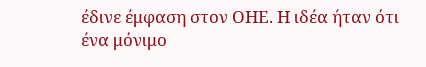έδινε έμφαση στον ΟΗΕ. Η ιδέα ήταν ότι ένα μόνιμο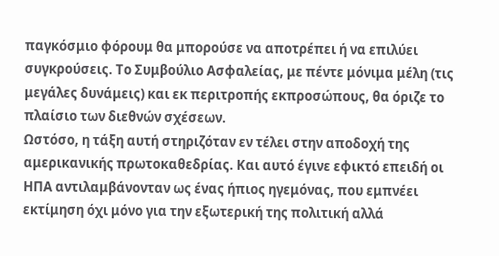παγκόσμιο φόρουμ θα μπορούσε να αποτρέπει ή να επιλύει συγκρούσεις. Το Συμβούλιο Ασφαλείας, με πέντε μόνιμα μέλη (τις μεγάλες δυνάμεις) και εκ περιτροπής εκπροσώπους, θα όριζε το πλαίσιο των διεθνών σχέσεων.
Ωστόσο, η τάξη αυτή στηριζόταν εν τέλει στην αποδοχή της αμερικανικής πρωτοκαθεδρίας. Και αυτό έγινε εφικτό επειδή οι ΗΠΑ αντιλαμβάνονταν ως ένας ήπιος ηγεμόνας, που εμπνέει εκτίμηση όχι μόνο για την εξωτερική της πολιτική αλλά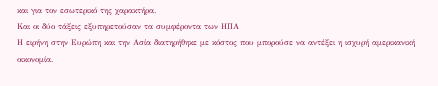και για τον εσωτερικό της χαρακτήρα.
Και οι δύο τάξεις εξυπηρετούσαν τα συμφέροντα των ΗΠΑ
Η ειρήνη στην Ευρώπη και την Ασία διατηρήθηκε με κόστος που μπορούσε να αντέξει η ισχυρή αμερικανική οικονομία.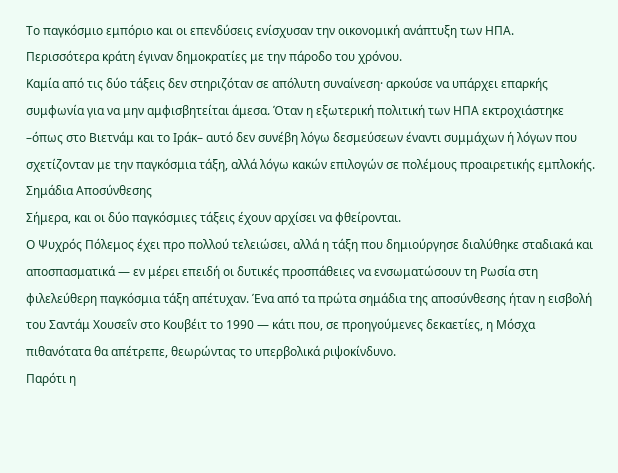Το παγκόσμιο εμπόριο και οι επενδύσεις ενίσχυσαν την οικονομική ανάπτυξη των ΗΠΑ.
Περισσότερα κράτη έγιναν δημοκρατίες με την πάροδο του χρόνου.
Καμία από τις δύο τάξεις δεν στηριζόταν σε απόλυτη συναίνεση· αρκούσε να υπάρχει επαρκής συμφωνία για να μην αμφισβητείται άμεσα. Όταν η εξωτερική πολιτική των ΗΠΑ εκτροχιάστηκε –όπως στο Βιετνάμ και το Ιράκ– αυτό δεν συνέβη λόγω δεσμεύσεων έναντι συμμάχων ή λόγων που σχετίζονταν με την παγκόσμια τάξη, αλλά λόγω κακών επιλογών σε πολέμους προαιρετικής εμπλοκής.
Σημάδια Αποσύνθεσης
Σήμερα, και οι δύο παγκόσμιες τάξεις έχουν αρχίσει να φθείρονται.
Ο Ψυχρός Πόλεμος έχει προ πολλού τελειώσει, αλλά η τάξη που δημιούργησε διαλύθηκε σταδιακά και αποσπασματικά — εν μέρει επειδή οι δυτικές προσπάθειες να ενσωματώσουν τη Ρωσία στη φιλελεύθερη παγκόσμια τάξη απέτυχαν. Ένα από τα πρώτα σημάδια της αποσύνθεσης ήταν η εισβολή του Σαντάμ Χουσεΐν στο Κουβέιτ το 1990 — κάτι που, σε προηγούμενες δεκαετίες, η Μόσχα πιθανότατα θα απέτρεπε, θεωρώντας το υπερβολικά ριψοκίνδυνο.
Παρότι η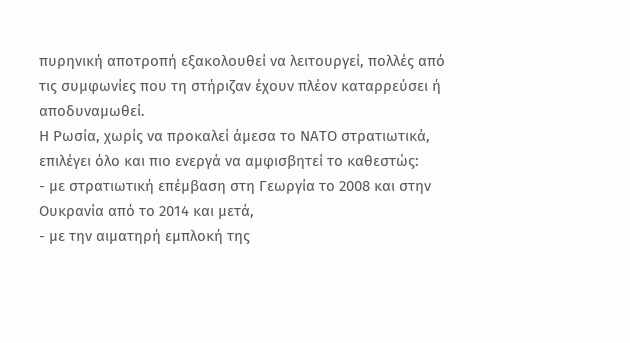πυρηνική αποτροπή εξακολουθεί να λειτουργεί, πολλές από τις συμφωνίες που τη στήριζαν έχουν πλέον καταρρεύσει ή αποδυναμωθεί.
Η Ρωσία, χωρίς να προκαλεί άμεσα το ΝΑΤΟ στρατιωτικά, επιλέγει όλο και πιο ενεργά να αμφισβητεί το καθεστώς:
- με στρατιωτική επέμβαση στη Γεωργία το 2008 και στην Ουκρανία από το 2014 και μετά,
- με την αιματηρή εμπλοκή της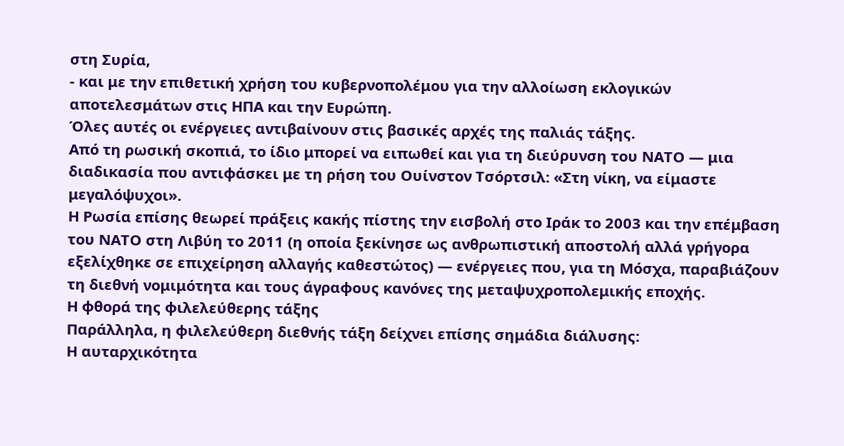στη Συρία,
- και με την επιθετική χρήση του κυβερνοπολέμου για την αλλοίωση εκλογικών αποτελεσμάτων στις ΗΠΑ και την Ευρώπη.
Όλες αυτές οι ενέργειες αντιβαίνουν στις βασικές αρχές της παλιάς τάξης.
Από τη ρωσική σκοπιά, το ίδιο μπορεί να ειπωθεί και για τη διεύρυνση του ΝΑΤΟ — μια διαδικασία που αντιφάσκει με τη ρήση του Ουίνστον Τσόρτσιλ: «Στη νίκη, να είμαστε μεγαλόψυχοι».
Η Ρωσία επίσης θεωρεί πράξεις κακής πίστης την εισβολή στο Ιράκ το 2003 και την επέμβαση του ΝΑΤΟ στη Λιβύη το 2011 (η οποία ξεκίνησε ως ανθρωπιστική αποστολή αλλά γρήγορα εξελίχθηκε σε επιχείρηση αλλαγής καθεστώτος) — ενέργειες που, για τη Μόσχα, παραβιάζουν τη διεθνή νομιμότητα και τους άγραφους κανόνες της μεταψυχροπολεμικής εποχής.
Η φθορά της φιλελεύθερης τάξης
Παράλληλα, η φιλελεύθερη διεθνής τάξη δείχνει επίσης σημάδια διάλυσης:
Η αυταρχικότητα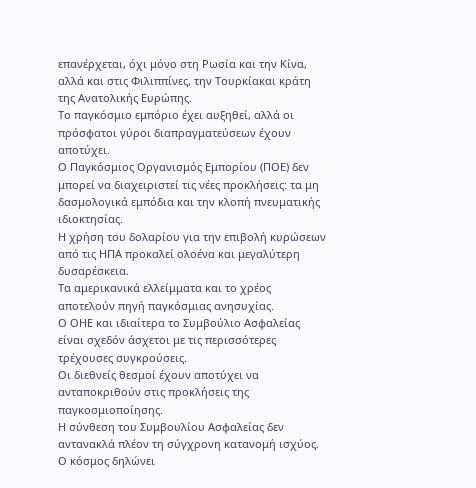επανέρχεται, όχι μόνο στη Ρωσία και την Κίνα, αλλά και στις Φιλιππίνες, την Τουρκίακαι κράτη της Ανατολικής Ευρώπης.
Το παγκόσμιο εμπόριο έχει αυξηθεί, αλλά οι πρόσφατοι γύροι διαπραγματεύσεων έχουν αποτύχει.
Ο Παγκόσμιος Οργανισμός Εμπορίου (ΠΟΕ) δεν μπορεί να διαχειριστεί τις νέες προκλήσεις: τα μη δασμολογικά εμπόδια και την κλοπή πνευματικής ιδιοκτησίας.
Η χρήση του δολαρίου για την επιβολή κυρώσεων από τις ΗΠΑ προκαλεί ολοένα και μεγαλύτερη δυσαρέσκεια.
Τα αμερικανικά ελλείμματα και το χρέος αποτελούν πηγή παγκόσμιας ανησυχίας.
Ο ΟΗΕ και ιδιαίτερα το Συμβούλιο Ασφαλείας είναι σχεδόν άσχετοι με τις περισσότερες τρέχουσες συγκρούσεις.
Οι διεθνείς θεσμοί έχουν αποτύχει να ανταποκριθούν στις προκλήσεις της παγκοσμιοποίησης.
Η σύνθεση του Συμβουλίου Ασφαλείας δεν αντανακλά πλέον τη σύγχρονη κατανομή ισχύος.
Ο κόσμος δηλώνει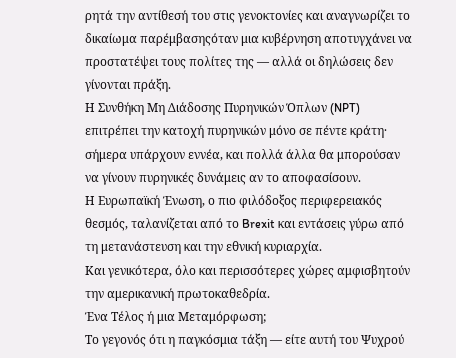ρητά την αντίθεσή του στις γενοκτονίες και αναγνωρίζει το δικαίωμα παρέμβασηςόταν μια κυβέρνηση αποτυγχάνει να προστατέψει τους πολίτες της — αλλά οι δηλώσεις δεν γίνονται πράξη.
Η Συνθήκη Μη Διάδοσης Πυρηνικών Όπλων (NPT) επιτρέπει την κατοχή πυρηνικών μόνο σε πέντε κράτη· σήμερα υπάρχουν εννέα, και πολλά άλλα θα μπορούσαν να γίνουν πυρηνικές δυνάμεις αν το αποφασίσουν.
Η Ευρωπαϊκή Ένωση, ο πιο φιλόδοξος περιφερειακός θεσμός, ταλανίζεται από το Brexit και εντάσεις γύρω από τη μετανάστευση και την εθνική κυριαρχία.
Και γενικότερα, όλο και περισσότερες χώρες αμφισβητούν την αμερικανική πρωτοκαθεδρία.
Ένα Τέλος ή μια Μεταμόρφωση;
Το γεγονός ότι η παγκόσμια τάξη — είτε αυτή του Ψυχρού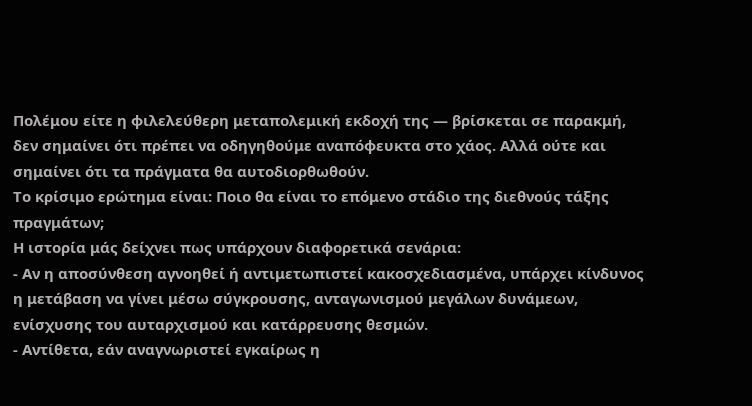Πολέμου είτε η φιλελεύθερη μεταπολεμική εκδοχή της — βρίσκεται σε παρακμή, δεν σημαίνει ότι πρέπει να οδηγηθούμε αναπόφευκτα στο χάος. Αλλά ούτε και σημαίνει ότι τα πράγματα θα αυτοδιορθωθούν.
Το κρίσιμο ερώτημα είναι: Ποιο θα είναι το επόμενο στάδιο της διεθνούς τάξης πραγμάτων;
Η ιστορία μάς δείχνει πως υπάρχουν διαφορετικά σενάρια:
- Αν η αποσύνθεση αγνοηθεί ή αντιμετωπιστεί κακοσχεδιασμένα, υπάρχει κίνδυνος η μετάβαση να γίνει μέσω σύγκρουσης, ανταγωνισμού μεγάλων δυνάμεων, ενίσχυσης του αυταρχισμού και κατάρρευσης θεσμών.
- Αντίθετα, εάν αναγνωριστεί εγκαίρως η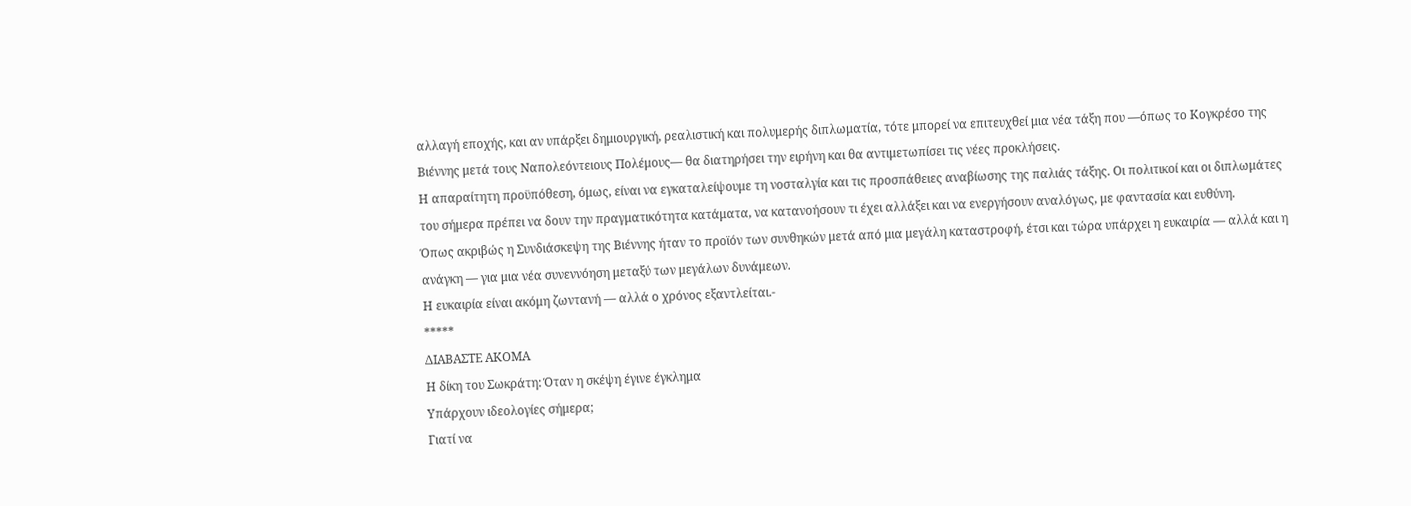αλλαγή εποχής, και αν υπάρξει δημιουργική, ρεαλιστική και πολυμερής διπλωματία, τότε μπορεί να επιτευχθεί μια νέα τάξη που —όπως το Κογκρέσο της Βιέννης μετά τους Ναπολεόντειους Πολέμους— θα διατηρήσει την ειρήνη και θα αντιμετωπίσει τις νέες προκλήσεις.
Η απαραίτητη προϋπόθεση, όμως, είναι να εγκαταλείψουμε τη νοσταλγία και τις προσπάθειες αναβίωσης της παλιάς τάξης. Οι πολιτικοί και οι διπλωμάτες του σήμερα πρέπει να δουν την πραγματικότητα κατάματα, να κατανοήσουν τι έχει αλλάξει και να ενεργήσουν αναλόγως, με φαντασία και ευθύνη.
Όπως ακριβώς η Συνδιάσκεψη της Βιέννης ήταν το προϊόν των συνθηκών μετά από μια μεγάλη καταστροφή, έτσι και τώρα υπάρχει η ευκαιρία — αλλά και η ανάγκη — για μια νέα συνεννόηση μεταξύ των μεγάλων δυνάμεων.
Η ευκαιρία είναι ακόμη ζωντανή — αλλά ο χρόνος εξαντλείται.-
*****
ΔΙΑΒΑΣΤΕ ΑΚΟΜΑ
Η δίκη του Σωκράτη: Όταν η σκέψη έγινε έγκλημα
Υπάρχουν ιδεολογίες σήμερα;
Γιατί να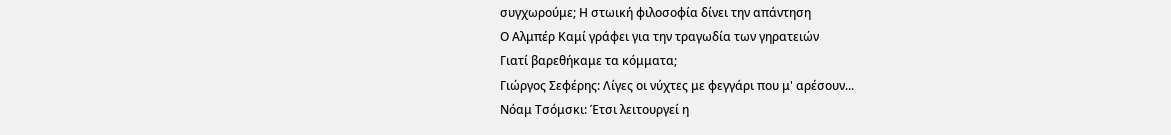συγχωρούμε; Η στωική φιλοσοφία δίνει την απάντηση
Ο Αλμπέρ Καμί γράφει για την τραγωδία των γηρατειών
Γιατί βαρεθήκαμε τα κόμματα;
Γιώργος Σεφέρης: Λίγες οι νύχτες με φεγγάρι που μ' αρέσουν...
Νόαμ Τσόμσκι: Έτσι λειτουργεί η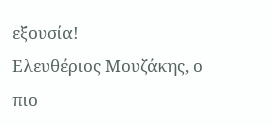εξουσία!
Ελευθέριος Μουζάκης, ο πιο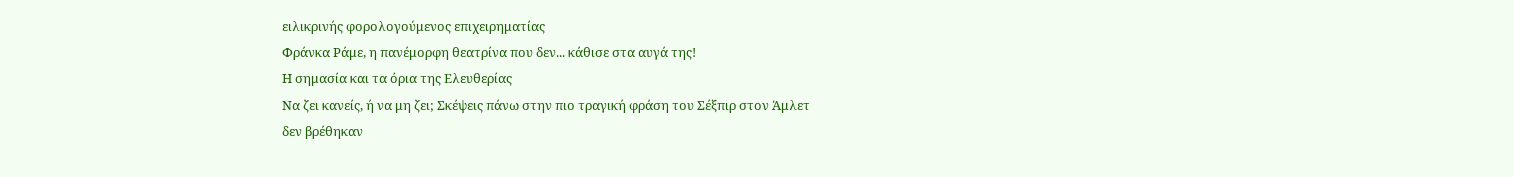ειλικρινής φορολογούμενος επιχειρηματίας
Φράνκα Ράμε, η πανέμορφη θεατρίνα που δεν... κάθισε στα αυγά της!
Η σημασία και τα όρια της Ελευθερίας
Να ζει κανείς, ή να μη ζει; Σκέψεις πάνω στην πιο τραγική φράση του Σέξπιρ στον Άμλετ
δεν βρέθηκαν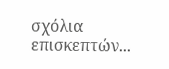σχόλια επισκεπτών...